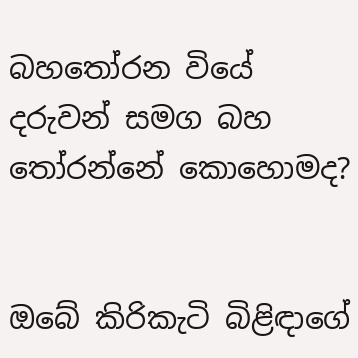බහතෝරන වියේ දරුවන් සමග බහ තෝරන්නේ කොහොමද?


ඔබේ කිරිකැටි බිළිඳාගේ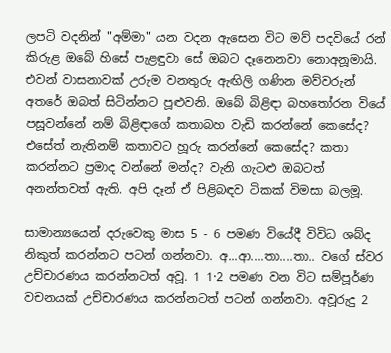ලපටි වදනින් "අම්මා" යන වදන ඇසෙන විට මව් පදවියේ රන් කිරුළ ඔබේ හිසේ පැළඳුවා සේ ඔබට දෑනෙනවා නොඅනූමායි. එවන් වාසනාවක් උරුම වනතුරු ඇඟිලි ගණින මව්වරුන් අතරේ ඔබත් සිටින්නට පූළුවනි. ඔබේ බිළිඳා බහතෝරන වියේ පසූවන්නේ නම් බිළිඳාගේ කතාබහ වැඩි කරන්නේ කෙසේද? එසේත් නැතිනම් කතාවට හූරු කරන්නේ කෙසේද? කතා කරන්නට ප්‍රමාද වන්නේ මන්ද? වැනි ගැටළු ඔබටත් අනන්තවත් ඇති. අපි දෑන් ඒ පිළිබඳව ටිකක් විමසා බලමූ.

සාමාන්‍යයෙන් දරුවෙකු මාස 5 - 6 පමණ වියේදී විවිධ ශබ්ද නිකුත් කරන්නට පටන් ගන්නවා. අ...ආ....තා....තා.. වගේ ස්වර උච්චාරණය කරන්නටත් අවූ. 1 1·2 පමණ වන විට සම්පූර්ණ වචනයක් උච්චාරණය කරන්නටත් පටන් ගන්නවා. අවූරුදු 2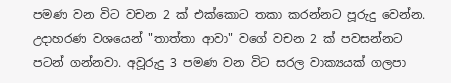පමණ වන විට වචන 2 ක් එක්කොට තකා කරන්නට පූරුදු වෙන්න. උදාහරණ වශයෙන් "තාත්තා ආවා" වගේ වචන 2 ක් පවසන්නට පටන් ගන්නවා. අවූරුදු 3 පමණ වන විට සරල වාක්‍යයක් ගලපා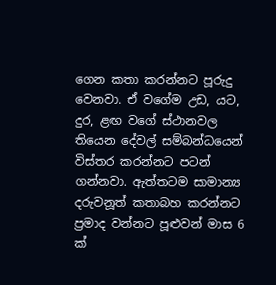ගෙන කතා කරන්නට පූරුදු වෙනවා. ඒ වගේම උඩ, යට, දුර, ළඟ වගේ ස්ථානවල තියෙන දේවල් සම්බන්ධයෙන් විස්තර කරන්නට පටන් ගන්නවා. ඇත්තටම සාමාන්‍ය දරුවනූත් කතාබහ කරන්නට ප්‍රමාද වන්නට පූළුවන් මාස 6 ක්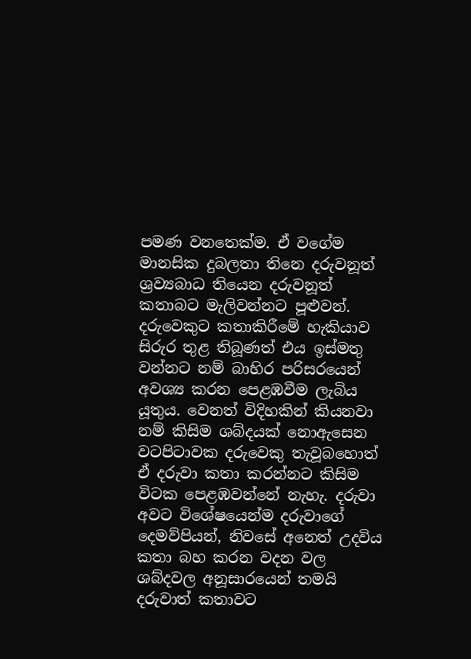පමණ වනතෙක්ම. ඒ වගේම මානසික දුබලතා තිනෙ දරුවනූත් ශ්‍රව්‍යබාධ තියෙන දරුවනූත් කතාබට මැලිවන්නට පූළුවන්.
දරුවෙකුට කතාකිරීමේ හැකියාව සිරුර තුළ තිබූණත් එය ඉස්මතු වන්නට නම් බාහිර පරිසරයෙන් අවශ්‍ය කරන පෙළඹවීම ලැබිය යූතුය. වෙනත් විදිහකින් කියනවා නම් කිසිම ශබ්දයක් නොඇසෙන වටපිටාවක දරුවෙකු තැවූබහොත් ඒ දරුවා කතා කරන්නට කිසිම විටක පෙළඹවන්නේ නැහැ. දරුවා අවට විශේෂයෙන්ම දරුවාගේ දෙමව්පියන්, නිවසේ අනෙත් උදවිය කතා බහ කරන වදන වල ශබ්දවල අනූසාරයෙන් තමයි දරුවාත් කතාවට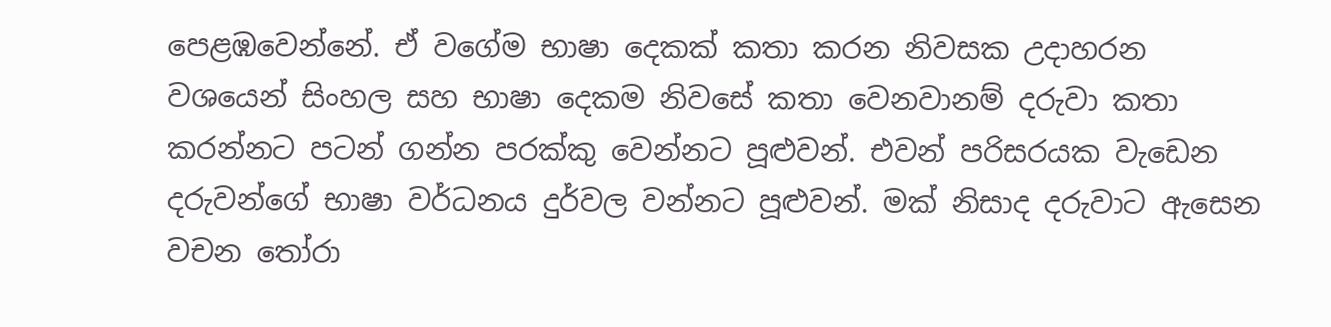පෙළඹවෙන්නේ. ඒ වගේම භාෂා දෙකක් කතා කරන නිවසක උදාහරන වශයෙන් සිංහල සහ භාෂා දෙකම නිවසේ කතා වෙනවානම් දරුවා කතා කරන්නට පටන් ගන්න පරක්කු වෙන්නට පූළුවන්. එවන් පරිසරයක වැඩෙන දරුවන්ගේ භාෂා වර්ධනය දුර්වල වන්නට පූළුවන්. මක් නිසාද දරුවාට ඇසෙන වචන තෝරා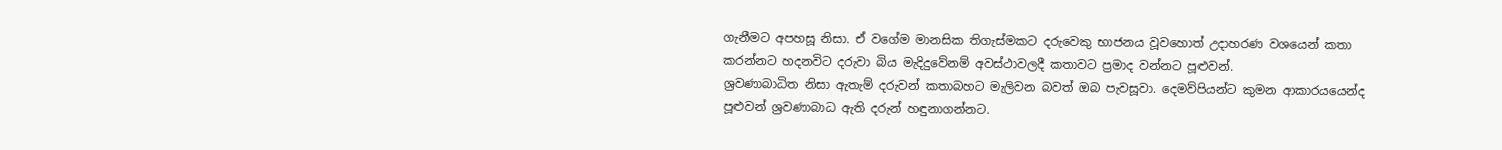ගැනීමට අපහසූ නිසා. ඒ වගේම මානසික තිගැස්මකට දරුවෙකු භාජනය වූවහොත් උදාහරණ වශයෙන් කතා කරන්නට හදනවිට දරුවා බිය මැදිදුවේනම් අවස්ථාවලදී කතාවට ප්‍රමාද වන්නට පූළුවන්.
ශ්‍රවණාබාධිත නිසා ඇතැම් දරුවන් කතාබහට මැලිවන බවත් ඔබ පැවසූවා. දෙමව්පියන්ට කුමන ආකාරයයෙන්ද පූළුවන් ශ්‍රවණාබාධ ඇති දරුන් හඳුනාගන්නට.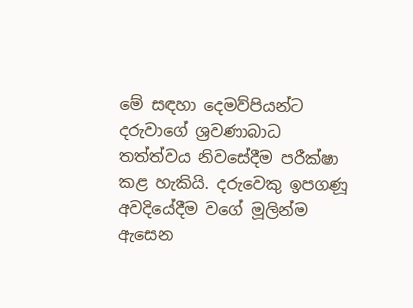මේ සඳහා දෙමව්පියන්ට දරුවාගේ ශ්‍රවණාබාධ තත්ත්වය නිවසේදීම පරීක්ෂා කළ හැකියි. දරුවෙකු ඉපගණූ අවදියේදීම වගේ මූලින්ම ඇසෙන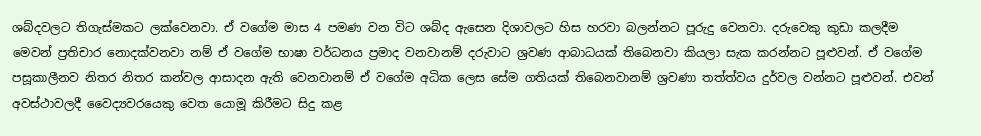ශබ්දවලට තිගැස්මකට ලක්වෙනවා. ඒ වගේම මාස 4 පමණ වන විට ශබ්ද ඇසෙන දිශාවලට හිස හරවා බලන්නට පූරුදු වෙනවා. දරුවෙකු කුඩා කලදීම මෙවන් ප්‍රතිචාර නොදක්වනවා නම් ඒ වගේම භාෂා වර්ධනය ප්‍රමාද වනවානම් දරුවාට ශ්‍රවණ ආබාධයක් තිබෙනවා කියලා සැක කරන්නට පූළුවන්. ඒ වගේම පසූකාලීනව නිතර නිතර කන්වල ආසාදන ඇති වෙනවානම් ඒ වගේම අධික ලෙස සේම ගතියක් තිබෙනවානම් ශ්‍රවණා තත්ත්වය දුර්වල වන්නට පූළුවන්. එවන් අවස්ථාවලදී වෛද්‍යවරයෙකු වෙත යොමූ කිරීමට සිදු කළ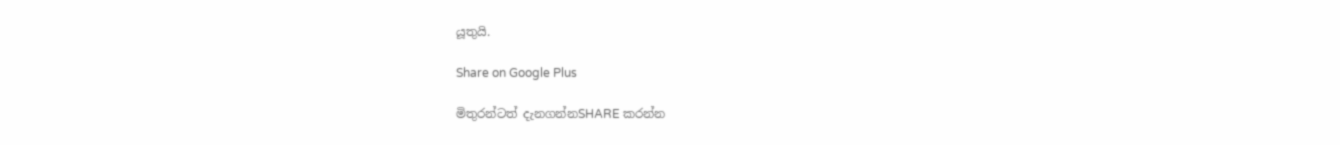යූතුයි.

Share on Google Plus

මිතුරන්ටත් දැනගන්නSHARE කරන්න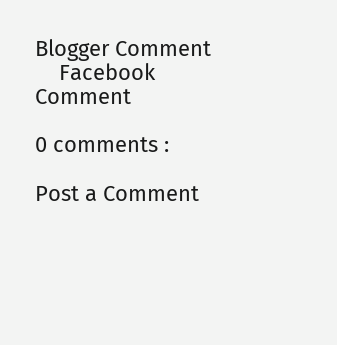Blogger Comment
    Facebook Comment

0 comments :

Post a Comment